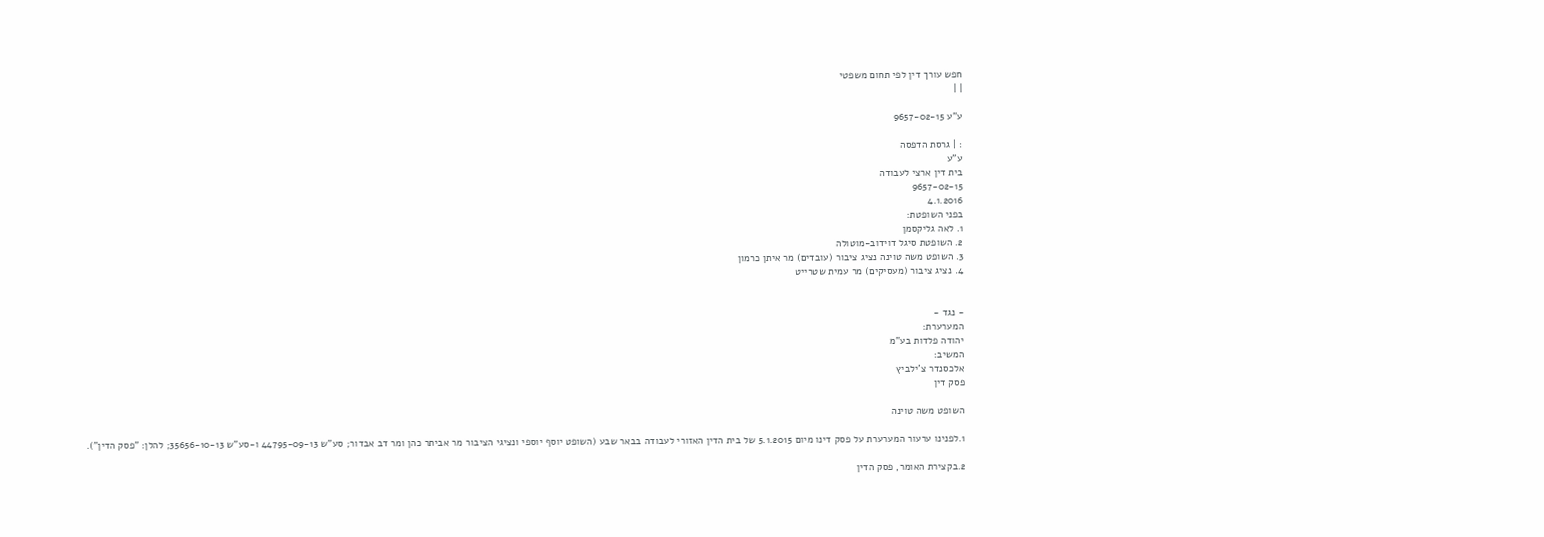חפש עורך דין לפי תחום משפטי
| |

ע"ע 9657-02-15

: | גרסת הדפסה
ע"ע
בית דין ארצי לעבודה
9657-02-15
4.1.2016
בפני השופטת:
1. לאה גליקסמן
2. השופטת סיגל דוידוב-מוטולה
3. השופט משה טוינה נציג ציבור (עובדים) מר איתן כרמון
4. נציג ציבור (מעסיקים) מר עמית שטרייט


- נגד -
המערערת:
יהודה פלדות בע"מ
המשיב:
אלכסנדר צ'ילביץ
פסק דין

השופט משה טוינה

1.לפנינו ערעור המערערת על פסק דינו מיום 5.1.2015 של בית הדין האזורי לעבודה בבאר שבע (השופט יוסף יוספי ונציגי הציבור מר אביתר כהן ומר דב אבדור; סע"ש 44795-09-13 ו-סע"ש 35656-10-13; להלן: "פסק הדין").

2.בקצירת האומר, פסק הדין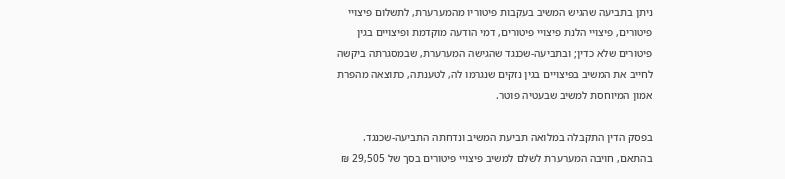ניתן בתביעה שהגיש המשיב בעקבות פיטוריו מהמערערת, לתשלום פיצויי פיטורים, פיצויי הלנת פיצויי פיטורים, דמי הודעה מוקדמת ופיצויים בגין פיטורים שלא כדין; ובתביעה-שכנגד שהגישה המערערת, שבמסגרתה ביקשה לחייב את המשיב בפיצויים בגין נזקים שנגרמו לה, לטענתה, כתוצאה מהפרת אמון המיוחסת למשיב שבעטיה פוטר.

בפסק הדין התקבלה במלואה תביעת המשיב ונדחתה התביעה-שכנגד. בהתאם, חויבה המערערת לשלם למשיב פיצויי פיטורים בסך של 29,505 ₪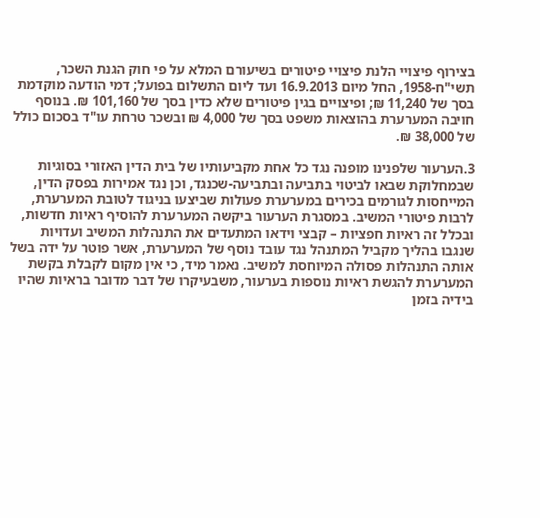בצירוף פיצויי הלנת פיצויי פיטורים בשיעורם המלא על פי חוק הגנת השכר, תשי"ח-1958, החל מיום 16.9.2013 ועד ליום התשלום בפועל; דמי הודעה מוקדמת בסך של 11,240 ₪; ופיצויים בגין פיטורים שלא כדין בסך של 101,160 ₪. בנוסף חויבה המערערת בהוצאות משפט בסך של 4,000 ₪ ובשכר טרחת עו"ד בסכום כולל של 38,000 ₪.

3.הערעור שלפנינו מופנה נגד כל אחת מקביעותיו של בית הדין האזורי בסוגיות שבמחלוקת שבאו לביטוי בתביעה ובתביעה-שכנגד, וכן נגד אמירות בפסק הדין, המייחסות לגורמים בכירים במערערת פעולות שביצעו בניגוד לטובת המערערת, לרבות פיטורי המשיב. במסגרת הערעור ביקשה המערערת להוסיף ראיות חדשות, ובכלל זה ראיות חפציות – קבצי וידאו המתעדים את התנהלות המשיב ועדויות שנגבו בהליך מקביל המתנהל נגד עובד נוסף של המערערת, אשר פוטר על ידה בשל אותה התנהלות פסולה המיוחסת למשיב. נאמר מיד, כי אין מקום לקבלת בקשת המערערת להגשת ראיות נוספות בערעור, משבעיקרו של דבר מדובר בראיות שהיו בידיה בזמן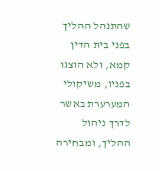שהתנהל ההליך בפני בית הדין קמא, ולא הוצגו בפניו, משיקולי המערערת באשר לדרך ניהול ההליך, ומבחירה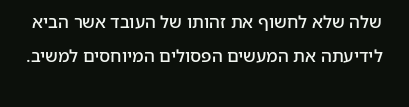שלה שלא לחשוף את זהותו של העובד אשר הביא לידיעתה את המעשים הפסולים המיוחסים למשיב.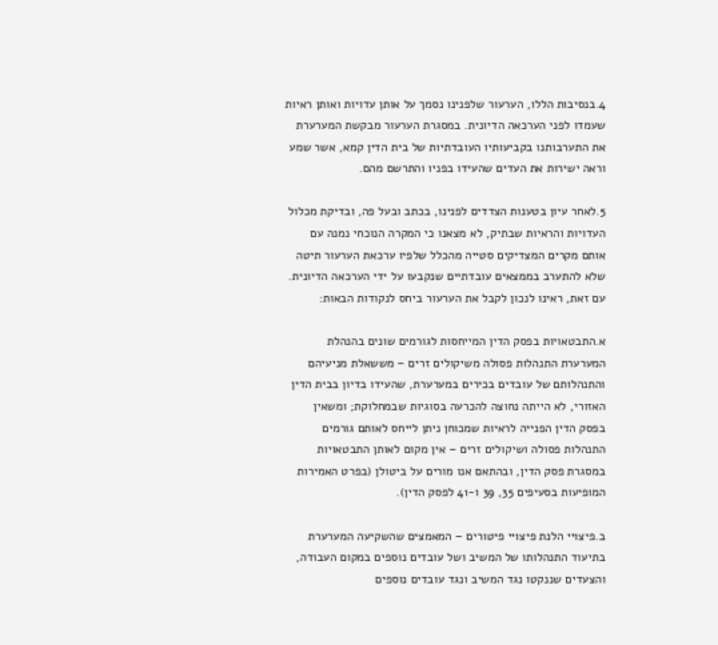4.בנסיבות הללו, הערעור שלפנינו נסמך על אותן עדויות ואותן ראיות שעמדו לפני הערכאה הדיונית. במסגרת הערעור מבקשת המערערת את התערבותנו בקביעותיו העובדתיות של בית הדין קמא, אשר שמע וראה ישירות את העדים שהעידו בפניו והתרשם מהם.

5.לאחר עיון בטענות הצדדים לפנינו, בכתב ובעל פה, ובדיקת מכלול העדויות והראיות שבתיק, לא מצאנו כי המקרה הנוכחי נמנה עם אותם מקרים המצדיקים סטייה מהכלל שלפיו ערכאת הערעור תיטה שלא להתערב בממצאים עובדתיים שנקבעו על ידי הערכאה הדיונית. עם זאת, ראינו לנכון לקבל את הערעור ביחס לנקודות הבאות:

א.התבטאויות בפסק הדין המייחסות לגורמים שונים בהנהלת המערערת התנהלות פסולה משיקולים זרים – מששאלת מניעיהם והתנהלותם של עובדים בכירים במערערת, שהעידו בדיון בבית הדין האזורי, לא הייתה נחוצה להכרעה בסוגיות שבמחלוקת; ומשאין בפסק הדין הפנייה לראיות שמכוחן ניתן לייחס לאותם גורמים התנהלות פסולה ושיקולים זרים – אין מקום לאותן התבטאויות במסגרת פסק הדין, ובהתאם אנו מורים על ביטולן (בפרט האמירות המופיעות בסעיפים 35, 39 ו-41 לפסק הדין).

ב.פיצויי הלנת פיצויי פיטורים – המאמצים שהשקיעה המערערת בתיעוד התנהלותו של המשיב ושל עובדים נוספים במקום העבודה, והצעדים שננקטו נגד המשיב ונגד עובדים נוספים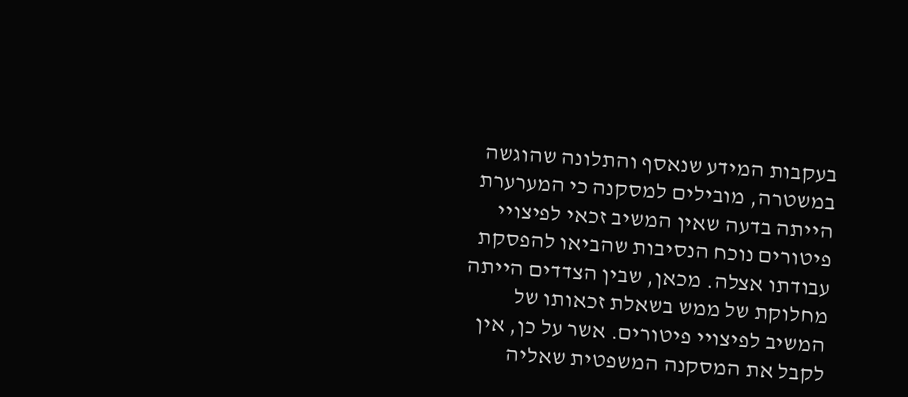בעקבות המידע שנאסף והתלונה שהוגשה במשטרה, מובילים למסקנה כי המערערת הייתה בדעה שאין המשיב זכאי לפיצויי פיטורים נוכח הנסיבות שהביאו להפסקת עבודתו אצלה. מכאן, שבין הצדדים הייתה מחלוקת של ממש בשאלת זכאותו של המשיב לפיצויי פיטורים. אשר על כן, אין לקבל את המסקנה המשפטית שאליה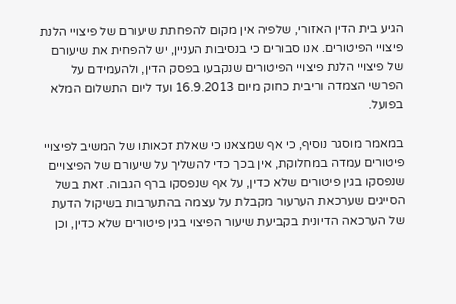הגיע בית הדין האזורי, שלפיה אין מקום להפחתת שיעורם של פיצויי הלנת פיצויי הפיטורים. אנו סבורים כי בנסיבות העניין, יש להפחית את שיעורם של פיצויי הלנת פיצויי הפיטורים שנקבעו בפסק הדין, ולהעמידם על הפרשי הצמדה וריבית כחוק מיום 16.9.2013 ועד ליום התשלום המלא בפועל.

במאמר מוסגר נוסיף, כי אף שמצאנו כי שאלת זכאותו של המשיב לפיצויי פיטורים עמדה במחלוקת, אין בכך כדי להשליך על שיעורם של הפיצויים שנפסקו בגין פיטורים שלא כדין, על אף שנפסקו ברף הגבוה. זאת בשל הסייגים שערכאת הערעור מקבלת על עצמה בהתערבות בשיקול הדעת של הערכאה הדיונית בקביעת שיעור הפיצוי בגין פיטורים שלא כדין, וכן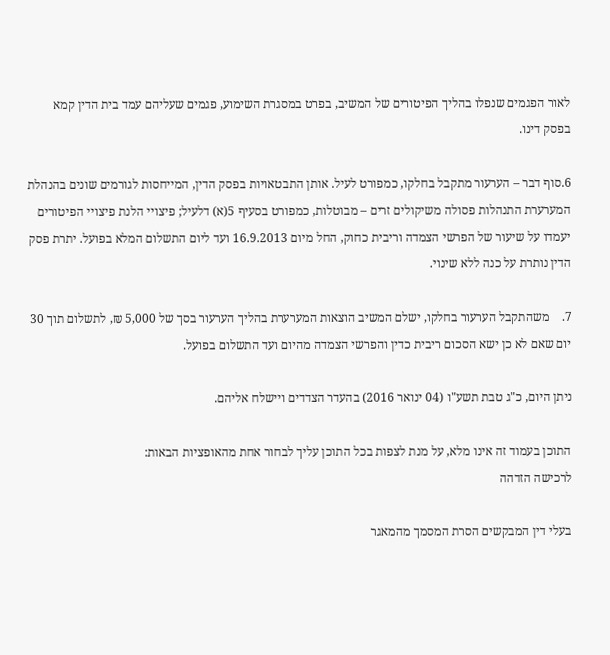לאור הפגמים שנפלו בהליך הפיטורים של המשיב, בפרט במסגרת השימוע, פגמים שעליהם עמד בית הדין קמא בפסק דינו.

6.סוף דבר – הערעור מתקבל בחלקו, כמפורט לעיל. אותן התבטאויות בפסק הדין, המייחסות לגורמים שונים בהנהלת המערערת התנהלות פסולה משיקולים זרים – מבוטלות, כמפורט בסעיף 5(א) דלעיל; פיצויי הלנת פיצויי הפיטורים יעמדו על שיעור של הפרשי הצמדה וריבית כחוק, החל מיום 16.9.2013 ועד ליום התשלום המלא בפועל. יתרת פסק הדין נותרת על כנה ללא שינוי.

7.    משהתקבל הערעור בחלקו, ישלם המשיב הוצאות המערערת בהליך הערעור בסך של 5,000 ₪, לתשלום תוך 30 יום שאם לא כן ישא הסכום ריבית כדין והפרשי הצמדה מהיום ועד התשלום בפועל.

ניתן היום, כ"ג טבת תשע"ו (04 ינואר 2016) בהעדר הצדדים ויישלח אליהם.

התוכן בעמוד זה אינו מלא, על מנת לצפות בכל התוכן עליך לבחור אחת מהאופציות הבאות:
לרכישה הזדהה

בעלי דין המבקשים הסרת המסמך מהמאגר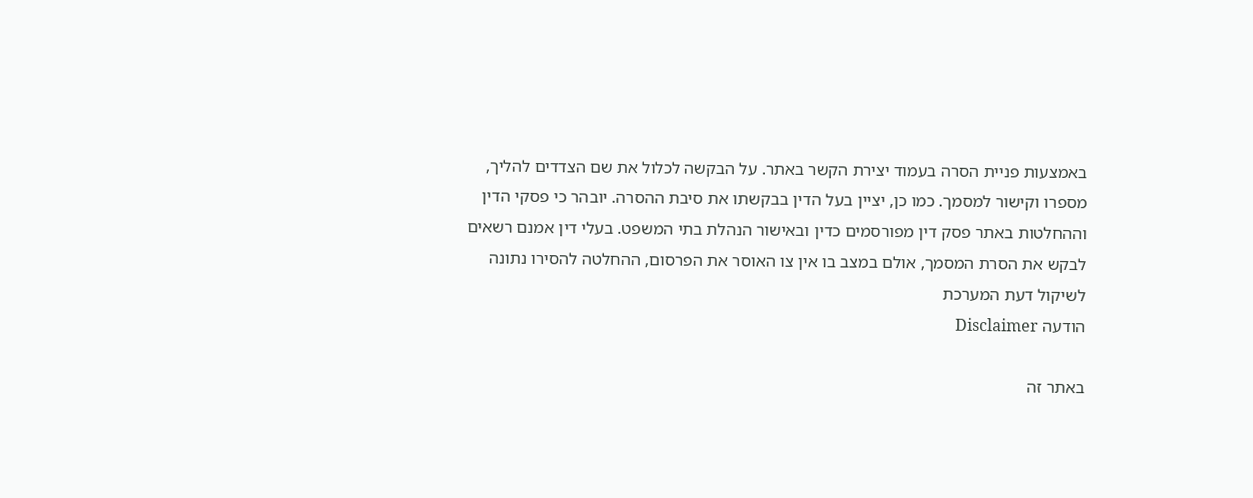באמצעות פניית הסרה בעמוד יצירת הקשר באתר. על הבקשה לכלול את שם הצדדים להליך, מספרו וקישור למסמך. כמו כן, יציין בעל הדין בבקשתו את סיבת ההסרה. יובהר כי פסקי הדין וההחלטות באתר פסק דין מפורסמים כדין ובאישור הנהלת בתי המשפט. בעלי דין אמנם רשאים לבקש את הסרת המסמך, אולם במצב בו אין צו האוסר את הפרסום, ההחלטה להסירו נתונה לשיקול דעת המערכת
הודעה Disclaimer

באתר זה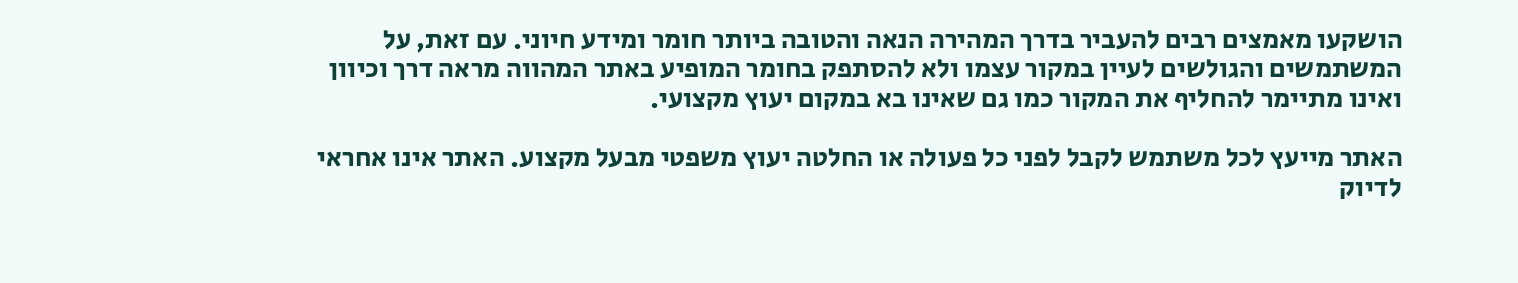הושקעו מאמצים רבים להעביר בדרך המהירה הנאה והטובה ביותר חומר ומידע חיוני. עם זאת, על המשתמשים והגולשים לעיין במקור עצמו ולא להסתפק בחומר המופיע באתר המהווה מראה דרך וכיוון ואינו מתיימר להחליף את המקור כמו גם שאינו בא במקום יעוץ מקצועי.

האתר מייעץ לכל משתמש לקבל לפני כל פעולה או החלטה יעוץ משפטי מבעל מקצוע. האתר אינו אחראי לדיוק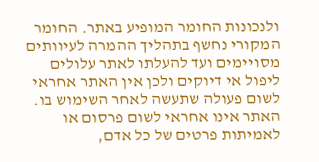ולנכונות החומר המופיע באתר. החומר המקורי נחשף בתהליך ההמרה לעיוותים מסויימים ועד להעלתו לאתר עלולים ליפול אי דיוקים ולכן אין האתר אחראי לשום פעולה שתעשה לאחר השימוש בו. האתר אינו אחראי לשום פרסום או לאמיתות פרטים של כל אדם,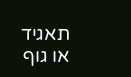תאגיד או גוף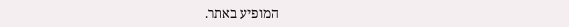המופיע באתר.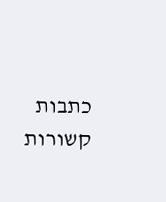כתבות קשורות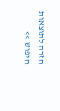חזרה לתוצאות חיפוש >>